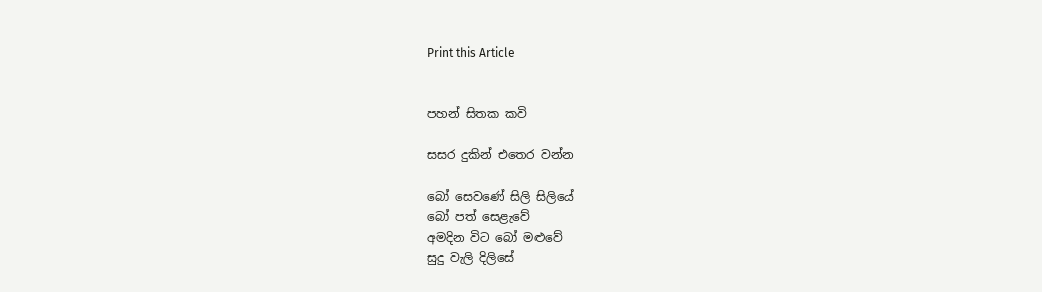Print this Article


පහන් සිතක කවි

සසර දුකින් එතෙර වන්න

බෝ සෙවණේ සිලි සිලියේ
බෝ පත් සෙළැවේ
අමදින විට බෝ මළුවේ
සුදු වැලි දිලිසේ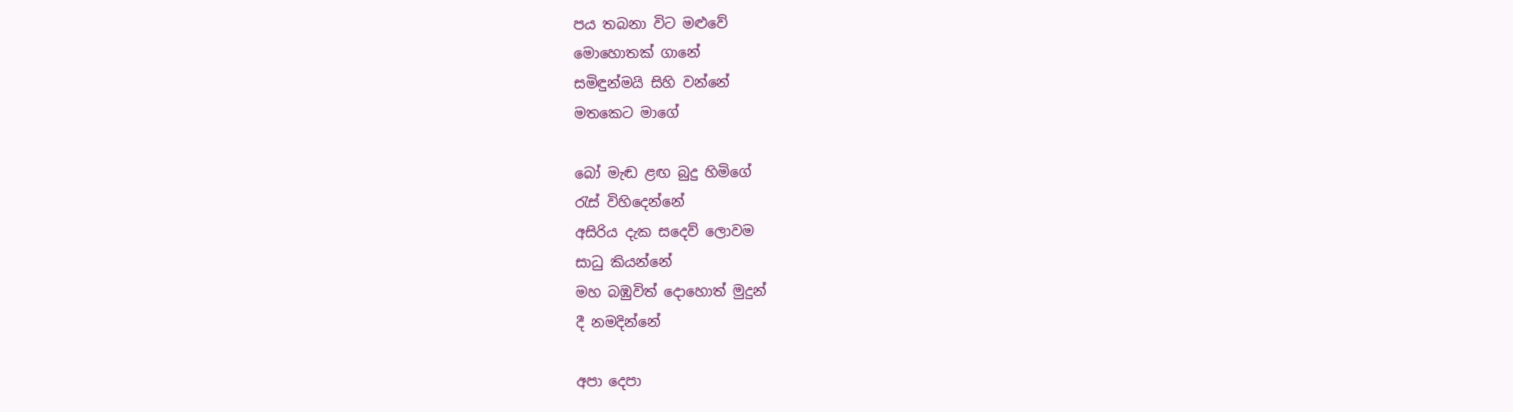පය තබනා විට මළුවේ
මොහොතක් ගානේ
සමිඳුන්මයි සිහි වන්නේ
මතකෙට මාගේ

බෝ මැඬ ළඟ බුදු හිමිගේ
රැස් විහිදෙන්නේ
අසිරිය දැක සදෙව් ලොවම
සාධු කියන්නේ
මහ බඹුවිත් දොහොත් මුදුන්
දී නමදින්නේ

අපා දෙපා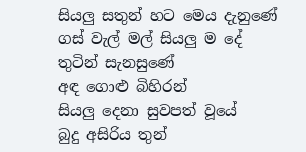සියලු සතුන් හට මෙය දැනුණේ
ගස් වැල් මල් සියලු ම දේ
තුටින් සැනසුණේ
අඳ ගොළු බිහිරන්
සියලු දෙනා සුවපත් වූයේ
බුදු අසිරිය තුන්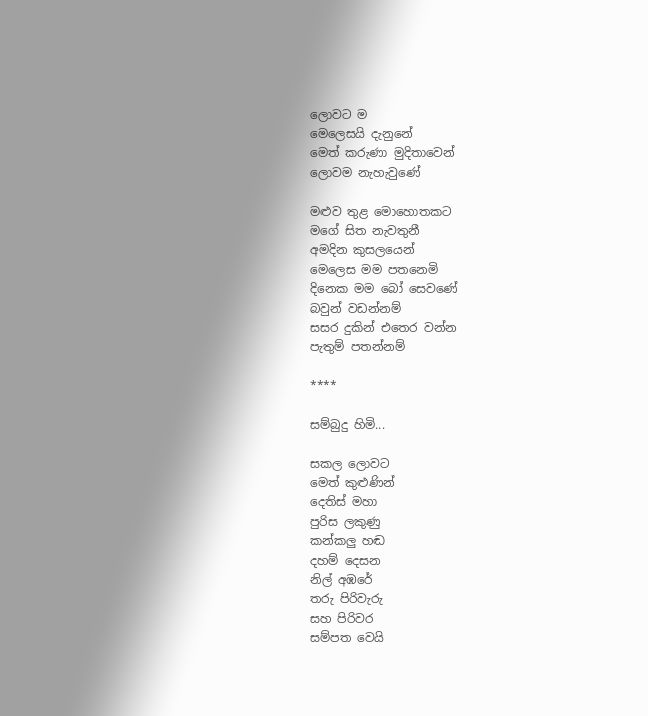ලොවට ම
මෙලෙසයි දැනුනේ
මෙත් කරුණා මුදිතාවෙන්
ලොවම නැහැවුණේ

මළුව තුළ මොහොතකට
මගේ සිත නැවතුනී
අමදින කුසලයෙන්
මෙලෙස මම පතනෙමි
දිනෙක මම බෝ සෙවණේ
බවුන් වඩන්නම්
සසර දුකින් එතෙර වන්න
පැතුම් පතන්නම්

****

සම්බුදු හිමි...

සකල ලොවට
මෙත් කුළුණින්
දෙතිස් මහා
පුරිස ලකුණු
කන්කලු හඬ
දහම් දෙසන
නිල් අඹරේ
තරු පිරිවැරු
සහ පිරිවර
සම්පත වෙයි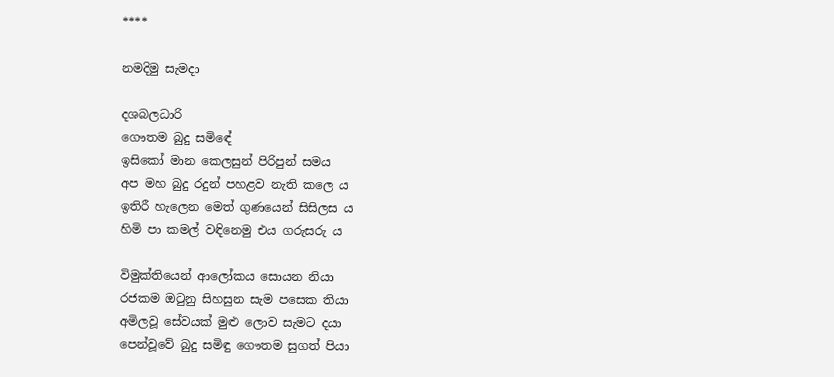****

නමදිමු සැමදා

දශබලධාරි
ගෞතම බුදු සමිඳේ
ඉසිකෝ මාන කෙලසුන් පිරිපුන් සමය
අප මහ බුදු රදුන් පහළව නැති කලෙ ය
ඉතිරී හැලෙන මෙත් ගුණයෙන් සිසිලස ය
හිමි පා කමල් වඳිනෙමු එය ගරුසරු ය

විමුක්තියෙන් ආලෝකය සොයන නියා
රජකම ඔටුනු සිහසුන සැම පසෙක තියා
අමිලවූ සේවයක් මුළු ලොව සැමට දයා
පෙන්වූවේ බුදු සමිඳු ගෞතම සුගත් පියා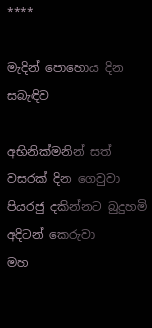****

මැදින් පොහොය දින සබැඳිව

අභිනික්මනින් සත් වසරක් දින ගෙවුවා
පියරජු දකින්නට බුදුහමි අදිටන් කෙරුවා
මහ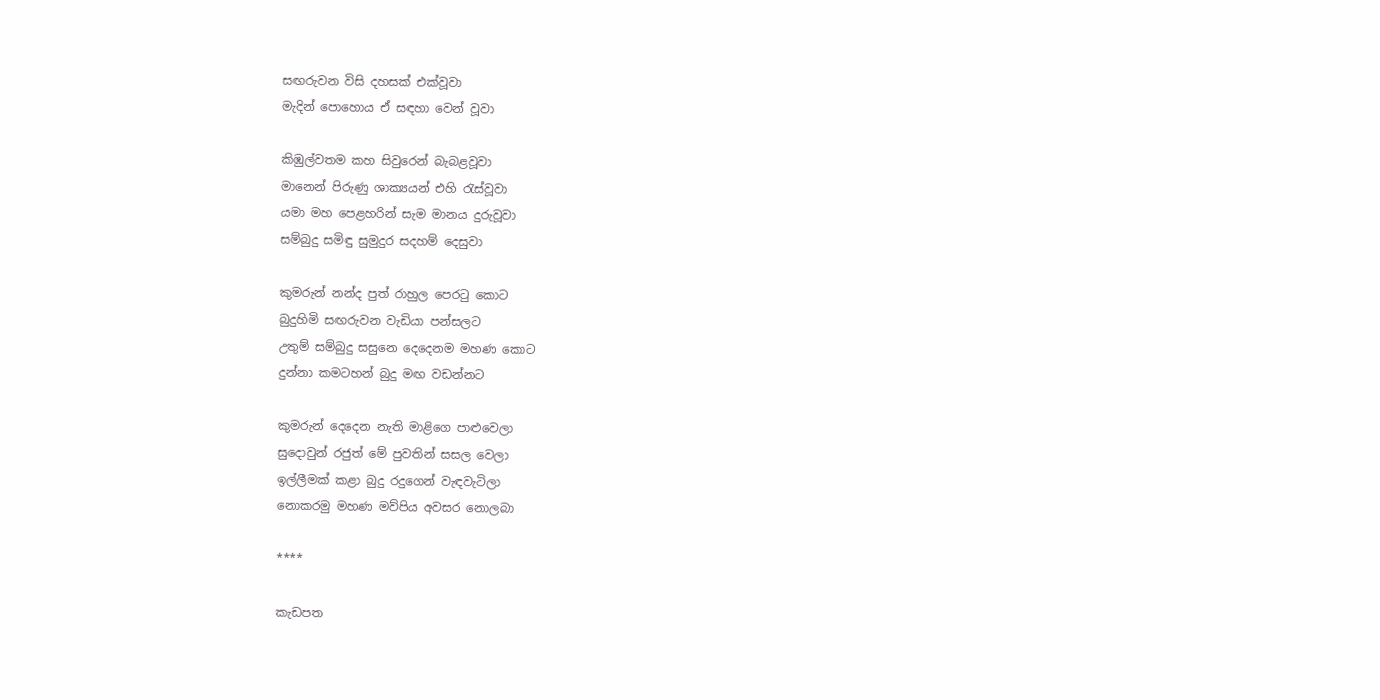සඟරුවන විසි දහසක් එක්වූවා
මැදින් පොහොය ඒ සඳහා වෙන් වූවා

කිඹුල්වතම කහ සිවුරෙන් බැබළවූවා
මානෙන් පිරුණු ශාක්‍යයන් එහි රැස්වූවා
යමා මහ පෙළහරින් සැම මානය දුරුවූවා
සම්බුදු සමිඳු සුමුදුර සදහම් දෙසුවා

කුමරුන් නන්ද පුත් රාහුල පෙරටු කොට
බුදුහිමි සඟරුවන වැඩියා පන්සලට
උතුම් සම්බුදු සසුනෙ දෙදෙනම මහණ කොට
දුන්නා කමටහන් බුදු මඟ වඩන්නට

කුමරුන් දෙදෙන නැති මාළිගෙ පාළුවෙලා
සුදොවුන් රජුත් මේ පුවතින් සසල වෙලා
ඉල්ලීමක් කළා බුදු රදුගෙන් වැඳවැටිලා
නොකරමු මහණ මව්පිය අවසර නොලබා

****

කැඩපත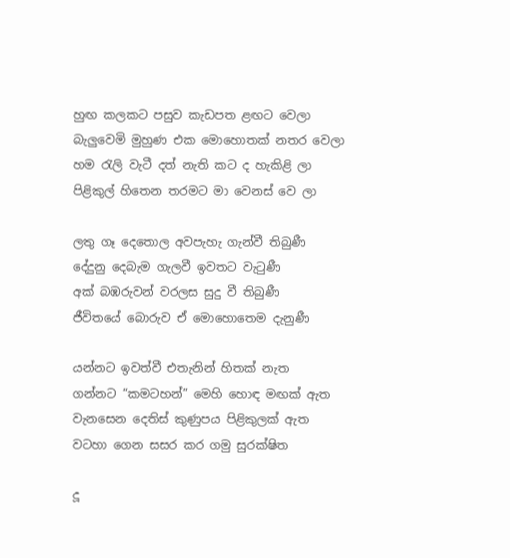හුඟ කලකට පසුව කැඩපත ළඟට වෙලා
බැලුවෙමි මුහුණ එක මොහොතක් නතර වෙලා
හම රැලි වැටී දත් නැති කට ද හැකිළි ලා
පිළිකුල් හිතෙන තරමට මා වෙනස් වෙ ලා

ලතු ගෑ දෙතොල අවපැහැ ගැන්වී තිබුණී
දේදුනු දෙබැම ගැලවී ඉවතට වැටුණී
අක් බඹරුවන් වරලස සුදු වී තිබුණී
ජීවිතයේ බොරුව ඒ මොහොතෙම දැනුණී

යන්නට ඉවත්වී එතැනින් හිතක් නැත
ගන්නට “කමටහන්” මෙහි හොඳ මඟක් ඇත
වැනසෙන දෙතිස් කුණුපය පිළිකුලක් ඇත
වටහා ගෙන සසර කර ගමු සුරක්ෂිත

දූ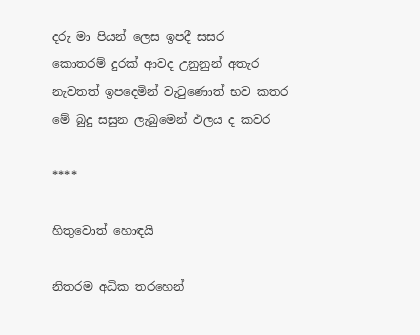දරු මා පියන් ලෙස ඉපදී සසර
කොතරම් දුරක් ආවද උනුනුන් අතැර
නැවතත් ඉපදෙමින් වැටුණොත් භව කතර
මේ බුදු සසුන ලැබුමෙන් ඵලය ද කවර

****

හිතුවොත් හොඳයි

නිතරම අධික තරහෙන්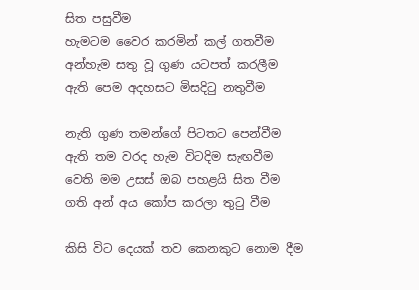සිත පසුවීම
හැමටම වෛර කරමින් කල් ගතවීම
අන්හැම සතු වූ ගුණ යටපත් කරලීම
ඇති පෙම අදහසට මිසදිටු නතුවීම

නැති ගුණ තමන්ගේ පිටතට පෙන්වීම
ඇති තම වරද හැම විටදිම සැඟවීම
වෙති මම උසස් ඔබ පහළයි සිත වීම
ගති අන් අය කෝප කරලා තුටු වීම

කිසි විට දෙයක් තව කෙනකුට නොම දීම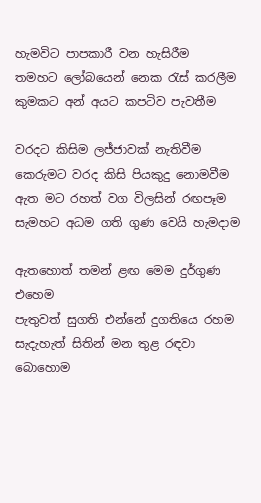හැමවිට පාපකාරී වන හැසිරීම
තමහට ලෝබයෙන් නෙක රැස් කරලීම
කුමකට අන් අයට කපටිව පැවතීම

වරදට කිසිම ලජ්ජාවක් නැතිවීම
කෙරුමට වරද කිසි පියකුදු නොමවීම
ඇත මට රහත් වග විලසින් රඟපෑම
සැමහට අධම ගති ගුණ වෙයි හැමදාම

ඇතහොත් තමන් ළඟ මෙම දුර්ගුණ එහෙම
පැතුවත් සුගති එන්නේ දුගතියෙ රහම
සැදැහැත් සිතින් මන තුළ රඳවා බොහොම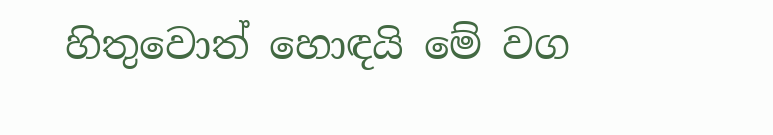හිතුවොත් හොඳයි මේ වග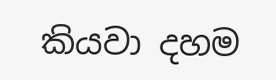කියවා දහම